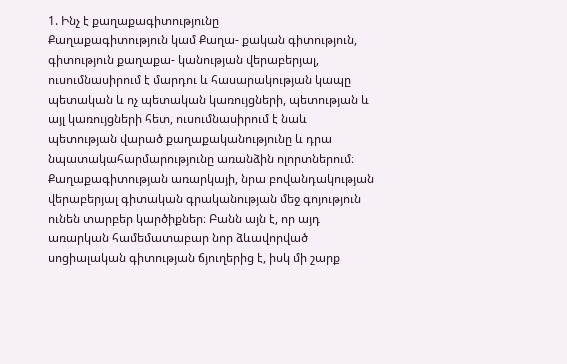1. Ինչ է քաղաքագիտությունը
Քաղաքագիտություն կամ Քաղա- քական գիտություն, գիտություն քաղաքա- կանության վերաբերյալ, ուսումնասիրում է մարդու և հասարակության կապը պետական և ոչ պետական կառույցների, պետության և այլ կառույցների հետ, ուսումնասիրում է նաև պետության վարած քաղաքականությունը և դրա նպատակահարմարությունը առանձին ոլորտներում։
Քաղաքագիտության առարկայի, նրա բովանդակության վերաբերյալ գիտական գրականության մեջ գոյություն ունեն տարբեր կարծիքներ։ Բանն այն է, որ այդ առարկան համեմատաբար նոր ձևավորված սոցիալական գիտության ճյուղերից է, իսկ մի շարք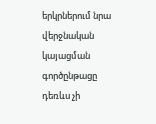երկրներում նրա վերջնական կայացման գործընթացը դեռևս չի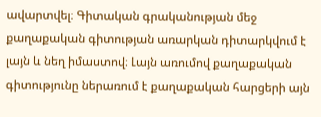ավարտվել։ Գիտական գրականության մեջ քաղաքական գիտության առարկան դիտարկվում է լայն և նեղ իմաստով։ Լայն առումով քաղաքական գիտությունը ներառում է քաղաքական հարցերի այն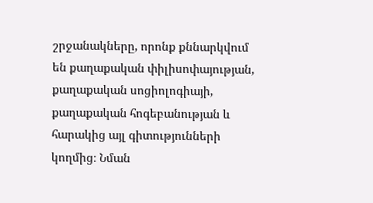շրջանակները, որոնք քննարկվում են քաղաքական փիլիսոփայության, քաղաքական սոցիոլոգիայի, քաղաքական հոգեբանության և հարակից այլ գիտությունների կողմից։ Նման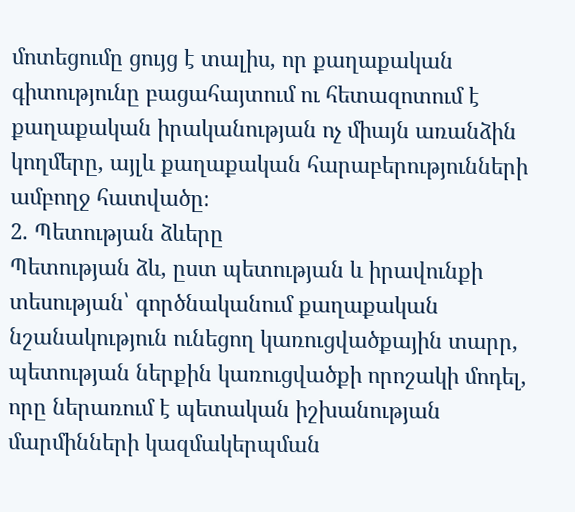մոտեցումը ցույց է տալիս, որ քաղաքական գիտությունը բացահայտում ու հետազոտում է քաղաքական իրականության ոչ միայն առանձին կողմերը, այլև քաղաքական հարաբերությունների ամբողջ հատվածը։
2. Պետության ձևերը
Պետության ձև, ըստ պետության և իրավունքի տեսության՝ գործնականում քաղաքական նշանակություն ունեցող կառուցվածքային տարր, պետության ներքին կառուցվածքի որոշակի մոդել, որը ներառում է պետական իշխանության մարմինների կազմակերպման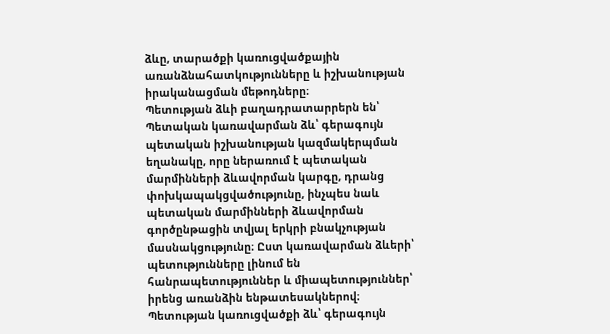ձևը, տարածքի կառուցվածքային առանձնահատկությունները և իշխանության իրականացման մեթոդները։
Պետության ձևի բաղադրատարրերն են՝
Պետական կառավարման ձև՝ գերագույն պետական իշխանության կազմակերպման եղանակը, որը ներառում է պետական մարմինների ձևավորման կարգը, դրանց փոխկապակցվածությունը, ինչպես նաև պետական մարմինների ձևավորման գործընթացին տվյալ երկրի բնակչության մասնակցությունը։ Ըստ կառավարման ձևերի՝ պետությունները լինում են հանրապետություններ և միապետություններ՝ իրենց առանձին ենթատեսակներով։
Պետության կառուցվածքի ձև՝ գերագույն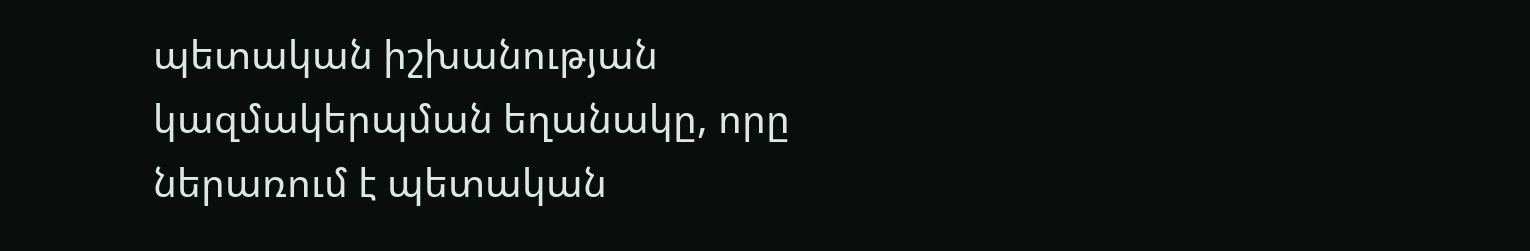պետական իշխանության կազմակերպման եղանակը, որը ներառում է պետական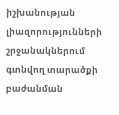իշխանության լիազորությունների շրջանակներում գտնվող տարածքի բաժանման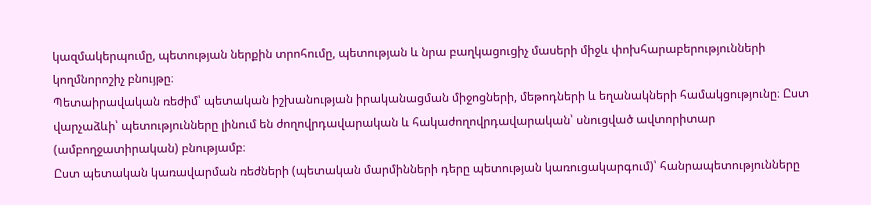կազմակերպումը, պետության ներքին տրոհումը, պետության և նրա բաղկացուցիչ մասերի միջև փոխհարաբերությունների կողմնորոշիչ բնույթը։
Պետաիրավական ռեժիմ՝ պետական իշխանության իրականացման միջոցների, մեթոդների և եղանակների համակցությունը։ Ըստ վարչաձևի՝ պետությունները լինում են ժողովրդավարական և հակաժողովրդավարական՝ սնուցված ավտորիտար (ամբողջատիրական) բնությամբ։
Ըստ պետական կառավարման ռեժների (պետական մարմինների դերը պետության կառուցակարգում)՝ հանրապետությունները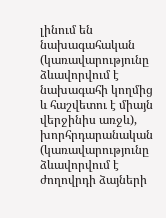լինում են նախագահական (կառավարությունը ձևավորվում է նախագահի կողմից և հաշվետու է միայն վերջինիս առջև), խորհրդարանական (կառավարությունը ձևավորվում է ժողովրդի ձայների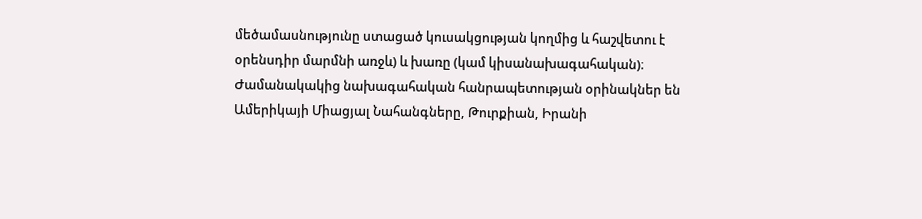մեծամասնությունը ստացած կուսակցության կողմից և հաշվետու է օրենսդիր մարմնի առջև) և խառը (կամ կիսանախագահական)։ Ժամանակակից նախագահական հանրապետության օրինակներ են Ամերիկայի Միացյալ Նահանգները, Թուրքիան, Իրանի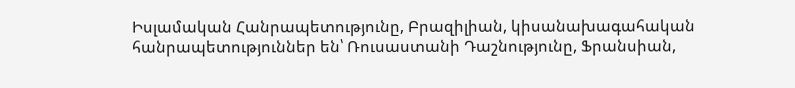Իսլամական Հանրապետությունը, Բրազիլիան, կիսանախագահական հանրապետություններ են՝ Ռուսաստանի Դաշնությունը, Ֆրանսիան,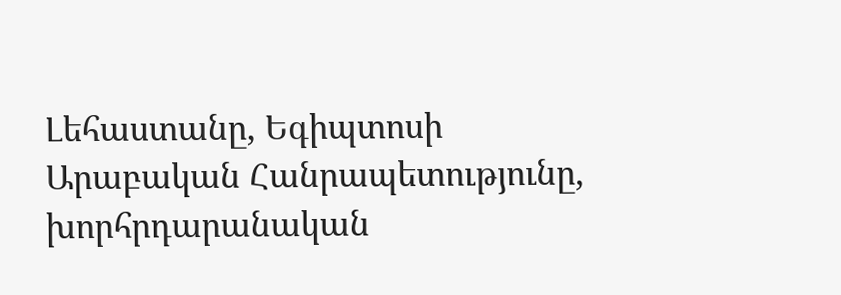Լեհաստանը, Եգիպտոսի Արաբական Հանրապետությունը, խորհրդարանական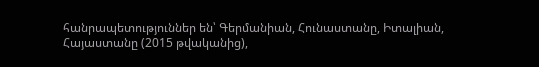հանրապետություններ են՝ Գերմանիան, Հունաստանը, Իտալիան, Հայաստանը (2015 թվականից),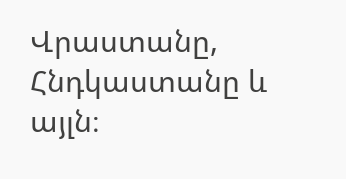Վրաստանը, Հնդկաստանը և այլն։